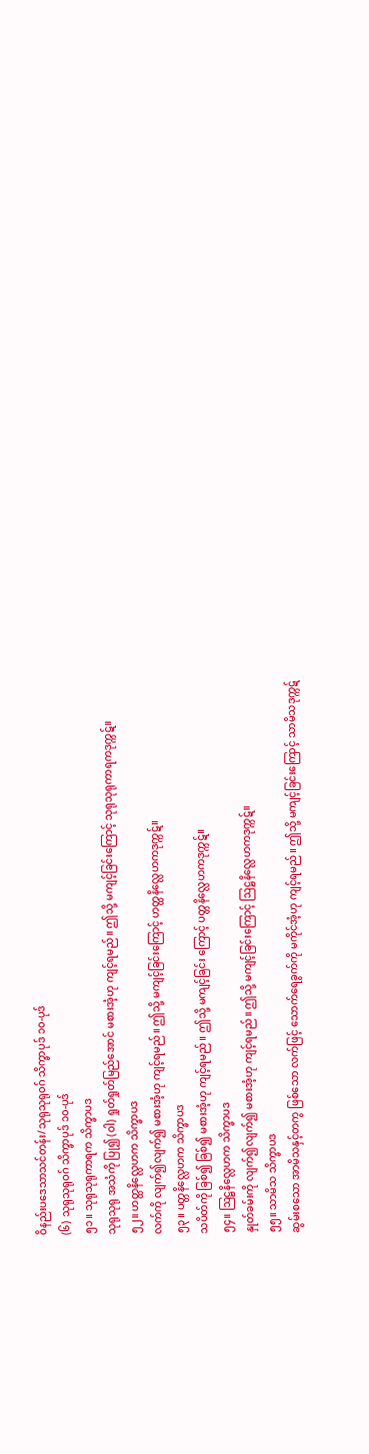ဝိနည်းပဒေသာသင်တန်း/သုရုသုရုဝဂ် သိက္ခာပုဒ် ၁၀-ပုဒ်
(၆) သုရုသုရုဝဂ် သိက္ခာပုဒ် ၁၀-ပုဒ်
၅၁။ သုရုသုရုကာရက သိက္ခာပဒ
သုရုသုရု အသံကို ပြု၍ (ဝါ) ရှုတ်ရှုတ်မြည်အောင် မစားအံ့ဟု ကျင့်ရမည်။ ဤသို့ မကျင့်ခြင်းကြောင့် သုရုသုရုကာရကဒုက္ကဋ်။
၅၂။ ဟတ္ထနိလ္လေဟက သိက္ခာပဒ
လက်ကို လျက်၍လျက်၍ မစားအံ့ဟု ကျင့်ရမည်။ ဤသို့ မကျင့်ခြင်းကြောင့် ဟတ္ထနိလ္လေဟကဒုက္ကဋ်။
၅၃။ ပတ္တနိလ္လေဟက သိက္ခာပဒ
သပိတ်ကို ခြစ်၍ ခြစ်၍ မစားအံ့ဟု ကျင့်ရမည်။ ဤသို့ မကျင့်ခြင်း ကြောင့် ပတ္တနိလ္လေဟကဒုက္ကဋ်။
၅၄။ ဩဋ္ဌနိလ္လေဟက သိက္ခာပဒ
နှုတ်ခမ်းကို လျက်၍လျက်၍ မစားအံ့ဟု ကျင့်ရမည်။ ဤသို့ မကျင့်ခြင်းကြောင့် ဩဋ္ဌနိလ္လေဟကဒုက္ကဋ်။
၅၅။ သာမိသ သိက္ခာပဒ
ဆွမ်းစသော အာမိသနှင့်တကွ ဖြစ်သော လက်ဖြင့် သောက်ရေခွက်ကို မကိုင်အံ့ဟု ကျင့်ရမည်။ ဤသို့ မကျင့်ခြင်းကြောင့် သာမိသဒုက္ကဋ်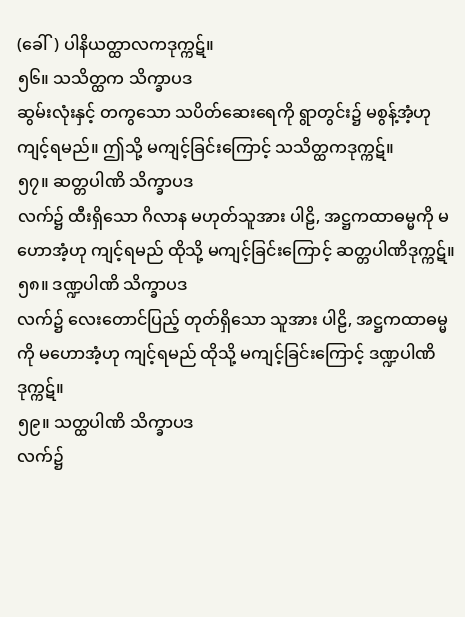(ခေါ်) ပါနိယတ္ထာလကဒုက္ကဋ်။
၅၆။ သသိတ္ထက သိက္ခာပဒ
ဆွမ်းလုံးနှင့် တကွသော သပိတ်ဆေးရေကို ရွာတွင်း၌ မစွန့်အံ့ဟု ကျင့်ရမည်။ ဤသို့ မကျင့်ခြင်းကြောင့် သသိတ္ထကဒုက္ကဋ်။
၅၇။ ဆတ္တပါဏိ သိက္ခာပဒ
လက်၌ ထီးရှိသော ဂိလာန မဟုတ်သူအား ပါဠိ, အဋ္ဌကထာဓမ္မကို မဟောအံ့ဟု ကျင့်ရမည် ထိုသို့ မကျင့်ခြင်းကြောင့် ဆတ္တပါဏိဒုက္ကဋ်။
၅၈။ ဒဏ္ဍပါဏိ သိက္ခာပဒ
လက်၌ လေးတောင်ပြည့် တုတ်ရှိသော သူအား ပါဠိ, အဋ္ဌကထာဓမ္မကို မဟောအံ့ဟု ကျင့်ရမည် ထိုသို့ မကျင့်ခြင်းကြောင့် ဒဏ္ဍပါဏိဒုက္ကဋ်။
၅၉။ သတ္ထပါဏိ သိက္ခာပဒ
လက်၌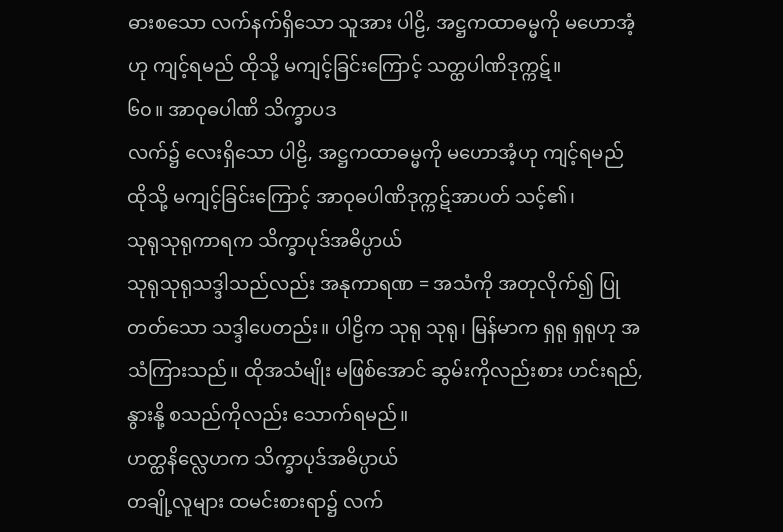ဓားစသော လက်နက်ရှိသော သူအား ပါဠိ, အဋ္ဌကထာဓမ္မကို မဟောအံ့ဟု ကျင့်ရမည် ထိုသို့ မကျင့်ခြင်းကြောင့် သတ္ထပါဏိဒုက္ကဋ်။
၆၀။ အာဝုဓပါဏိ သိက္ခာပဒ
လက်၌ လေးရှိသော ပါဠိ, အဋ္ဌကထာဓမ္မကို မဟောအံ့ဟု ကျင့်ရမည် ထိုသို့ မကျင့်ခြင်းကြောင့် အာဝုဓပါဏိဒုက္ကဋ်အာပတ် သင့်၏၊
သုရုသုရုကာရက သိက္ခာပုဒ်အဓိပ္ပာယ်
သုရုသုရုသဒ္ဒါသည်လည်း အနုကာရဏ = အသံကို အတုလိုက်၍ ပြုတတ်သော သဒ္ဒါပေတည်း။ ပါဠိက သုရု သုရု၊ မြန်မာက ရှရု ရှရုဟု အသံကြားသည်။ ထိုအသံမျိုး မဖြစ်အောင် ဆွမ်းကိုလည်းစား ဟင်းရည်, နွားနို့ စသည်ကိုလည်း သောက်ရမည်။
ဟတ္ထနိလ္လေဟက သိက္ခာပုဒ်အဓိပ္ပာယ်
တချို့လူများ ထမင်းစားရာ၌ လက်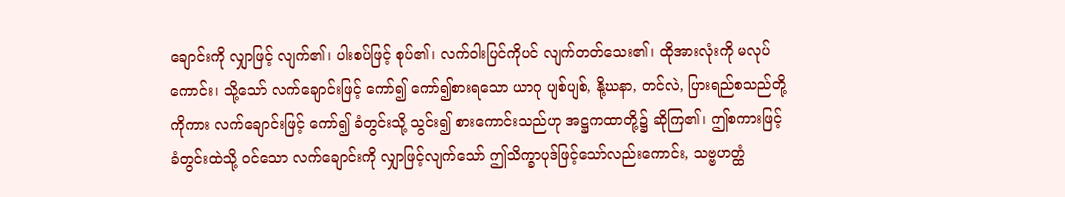ချောင်းကို လျှာဖြင့် လျက်၏၊ ပါးစပ်ဖြင့် စုပ်၏၊ လက်ဝါးပြင်ကိုပင် လျက်တတ်သေး၏၊ ထိုအားလုံးကို မလုပ်ကောင်း၊ သို့သော် လက်ချောင်းဖြင့် ကော်၍ ကော်၍စားရသော ယာဂု ပျစ်ပျစ်, နို့ဃနာ, တင်လဲ, ပြားရည်စသည်တို့ကိုကား လက်ချောင်းဖြင့် ကော်၍ ခံတွင်းသို့ သွင်း၍ စားကောင်းသည်ဟု အဋ္ဌကထာတို့၌ ဆိုကြ၏၊ ဤစကားဖြင့် ခံတွင်းထဲသို့ ဝင်သော လက်ချောင်းကို လျှာဖြင့်လျက်သော် ဤသိက္ခာပုဒ်ဖြင့်သော်လည်းကောင်း, သဗ္ဗဟတ္ထံ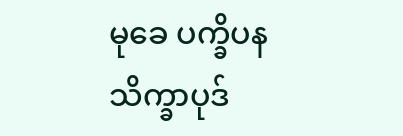မုခေ ပက္ခိပနသိက္ခာပုဒ်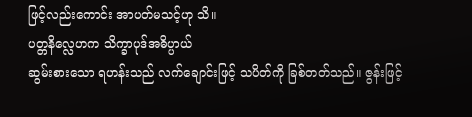ဖြင့်လည်းကောင်း အာပတ်မသင့်ဟု သိ။
ပတ္တနိလ္လေဟက သိက္ခာပုဒ်အဓိပ္ပာယ်
ဆွမ်းစားသော ရဟန်းသည် လက်ချောင်းဖြင့် သပိတ်ကို ခြစ်တတ်သည်။ ဇွန်းဖြင့်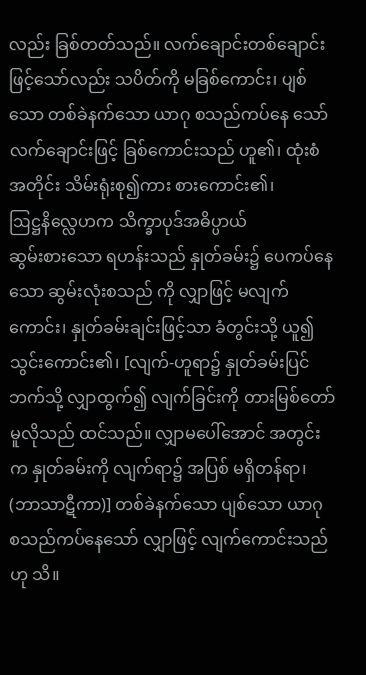လည်း ခြစ်တတ်သည်။ လက်ချောင်းတစ်ချောင်းဖြင့်သော်လည်း သပိတ်ကို မခြစ်ကောင်း၊ ပျစ်သော တစ်ခဲနက်သော ယာဂု စသည်ကပ်နေ သော် လက်ချောင်းဖြင့် ခြစ်ကောင်းသည် ဟူ၏၊ ထုံးစံအတိုင်း သိမ်းရုံးစု၍ကား စားကောင်း၏၊
ဩဋ္ဌနိလ္လေဟက သိက္ခာပုဒ်အဓိပ္ပာယ်
ဆွမ်းစားသော ရဟန်းသည် နှုတ်ခမ်း၌ ပေကပ်နေသော ဆွမ်းလုံးစသည် ကို လျှာဖြင့် မလျက်ကောင်း၊ နှုတ်ခမ်းချင်းဖြင့်သာ ခံတွင်းသို့ ယူ၍ သွင်းကောင်း၏၊ [လျက်-ဟူရာ၌ နှုတ်ခမ်းပြင်ဘက်သို့ လျှာထွက်၍ လျက်ခြင်းကို တားမြစ်တော်မူလိုသည် ထင်သည်။ လျှာမပေါ်အောင် အတွင်းက နှုတ်ခမ်းကို လျက်ရာ၌ အပြစ် မရှိတန်ရာ၊ (ဘာသာဋီကာ)] တစ်ခဲနက်သော ပျစ်သော ယာဂု စသည်ကပ်နေသော် လျှာဖြင့် လျက်ကောင်းသည်ဟု သိ။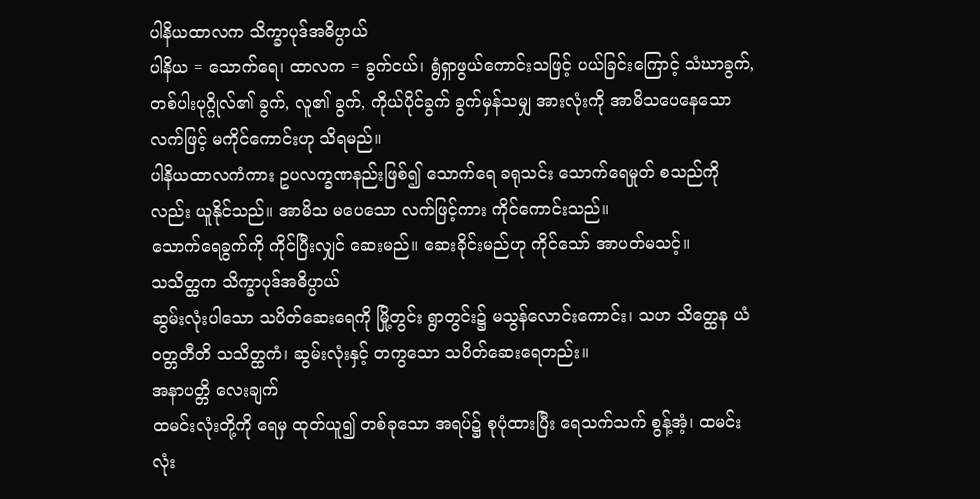ပါနိယထာလက သိက္ခာပုဒ်အဓိပ္ပာယ်
ပါနိယ = သောက်ရေ၊ ထာလက = ခွက်ငယ်၊ ရွံရှာဖွယ်ကောင်းသဖြင့် ပယ်ခြင်းကြောင့် သံဃာခွက်, တစ်ပါးပုဂ္ဂိုလ်၏ ခွက်, လူ၏ ခွက်, ကိုယ်ပိုင်ခွက် ခွက်မှန်သမျှ အားလုံးကို အာမိသပေနေသော လက်ဖြင့် မကိုင်ကောင်းဟု သိရမည်။
ပါနိယထာလကံကား ဥပလက္ခဏနည်းဖြစ်၍ သောက်ရေ ခရုသင်း သောက်ရေမှုတ် စသည်ကိုလည်း ယူနိုင်သည်။ အာမိသ မပေသော လက်ဖြင့်ကား ကိုင်ကောင်းသည်။
သောက်ရေခွက်ကို ကိုင်ပြီးလျှင် ဆေးမည်။ ဆေးခိုင်းမည်ဟု ကိုင်သော် အာပတ်မသင့်။
သသိတ္ထက သိက္ခာပုဒ်အဓိပ္ပာယ်
ဆွမ်းလုံးပါသော သပိတ်ဆေးရေကို မြို့တွင်း ရွာတွင်း၌ မသွန်လောင်းကောင်း၊ သဟ သိတ္ထေန ယံ ဝတ္တတီတိ သသိတ္ထကံ၊ ဆွမ်းလုံးနှင့် တကွသော သပိတ်ဆေးရေတည်း။
အနာပတ္တိ လေးချက်
ထမင်းလုံးတို့ကို ရေမှ ထုတ်ယူ၍ တစ်ခုသော အရပ်၌ စုပုံထားပြီး ရေသက်သက် စွန့်အံ့၊ ထမင်းလုံး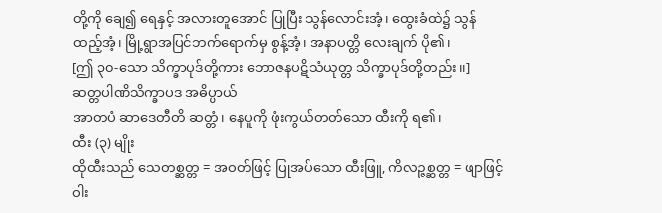တို့ကို ချေ၍ ရေနှင့် အလားတူအောင် ပြုပြီး သွန်လောင်းအံ့၊ ထွေးခံထဲ၌ သွန်ထည့်အံ့၊ မြို့ရွာအပြင်ဘက်ရောက်မှ စွန့်အံ့၊ အနာပတ္တိ လေးချက် ပို၏၊
[ဤ ၃၀-သော သိက္ခာပုဒ်တို့ကား ဘောဇနပဋိသံယုတ္တ သိက္ခာပုဒ်တို့တည်း၊၊]
ဆတ္တပါဏိသိက္ခာပဒ အဓိပ္ပာယ်
အာတပံ ဆာဒေတီတိ ဆတ္တံ၊ နေပူကို ဖုံးကွယ်တတ်သော ထီးကို ရ၏၊
ထီး (၃) မျိုး
ထိုထီးသည် သေတစ္ဆတ္တ = အဝတ်ဖြင့် ပြုအပ်သော ထီးဖြူ, ကိလဉ္ဇစ္ဆတ္တ = ဖျာဖြင့် ဝါး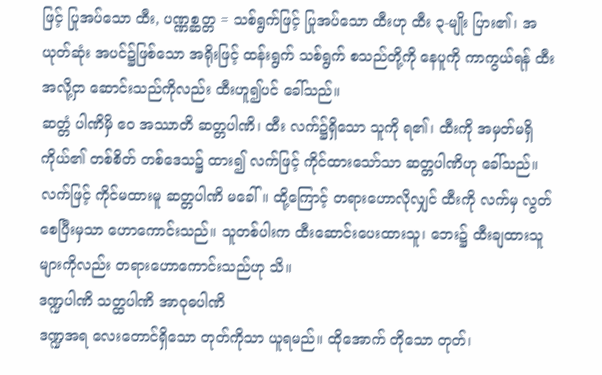ဖြင့် ပြုအပ်သော ထီး, ပဏ္ဏစ္ဆတ္တ = သစ်ရွက်ဖြင့် ပြုအပ်သော ထီးဟု ထီး ၃-မျိုး ပြား၏၊ အယုတ်ဆုံး အပင်၌ဖြစ်သော အရိုးဖြင့် ထန်းရွက် သစ်ရွက် စသည်တို့ကို နေပူကို ကာကွယ်ရန် ထီးအလို့ငှာ ဆောင်းသည်ကိုလည်း ထီးဟူ၍ပင် ခေါ်သည်။
ဆတ္တံ ပါဏိမှိ ဧဝ အဿာတိ ဆတ္တပါဏိ၊ ထီး လက်၌ရှိသော သူကို ရ၏၊ ထီးကို အမှတ်မရှိ ကိုယ်၏ တစ်စိတ် တစ်ဒေသ၌ ထား၍ လက်ဖြင့် ကိုင်ထားသော်သာ ဆတ္တပါဏိဟု ခေါ်သည်။ လက်ဖြင့် ကိုင်မထားမူ ဆတ္တပါဏိ မခေါ်။ ထို့ကြောင့် တရားဟောလိုလျှင် ထီးကို လက်မှ လွတ်စေပြီးမှသာ ဟောကောင်းသည်။ သူတစ်ပါးက ထီးဆောင်းပေးထားသူ၊ ဘေး၌ ထီးချထားသူများကိုလည်း တရားဟောကောင်းသည်ဟု သိ။
ဒဏ္ဍပါဏိ သတ္ထပါဏိ အာဝုဓပါဏိ
ဒဏ္ဍအရ လေးတောင်ရှိသော တုတ်ကိုသာ ယူရမည်။ ထိုအောက် တိုသော တုတ်၊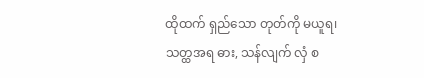ထိုထက် ရှည်သော တုတ်ကို မယူရ၊ သတ္ထအရ ဓား, သန်လျက် လှံ စ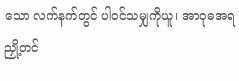သော လက်နက်တွင် ပါဝင်သမျှကိုယူ၊ အာဝုဓအရ ညှို့တင်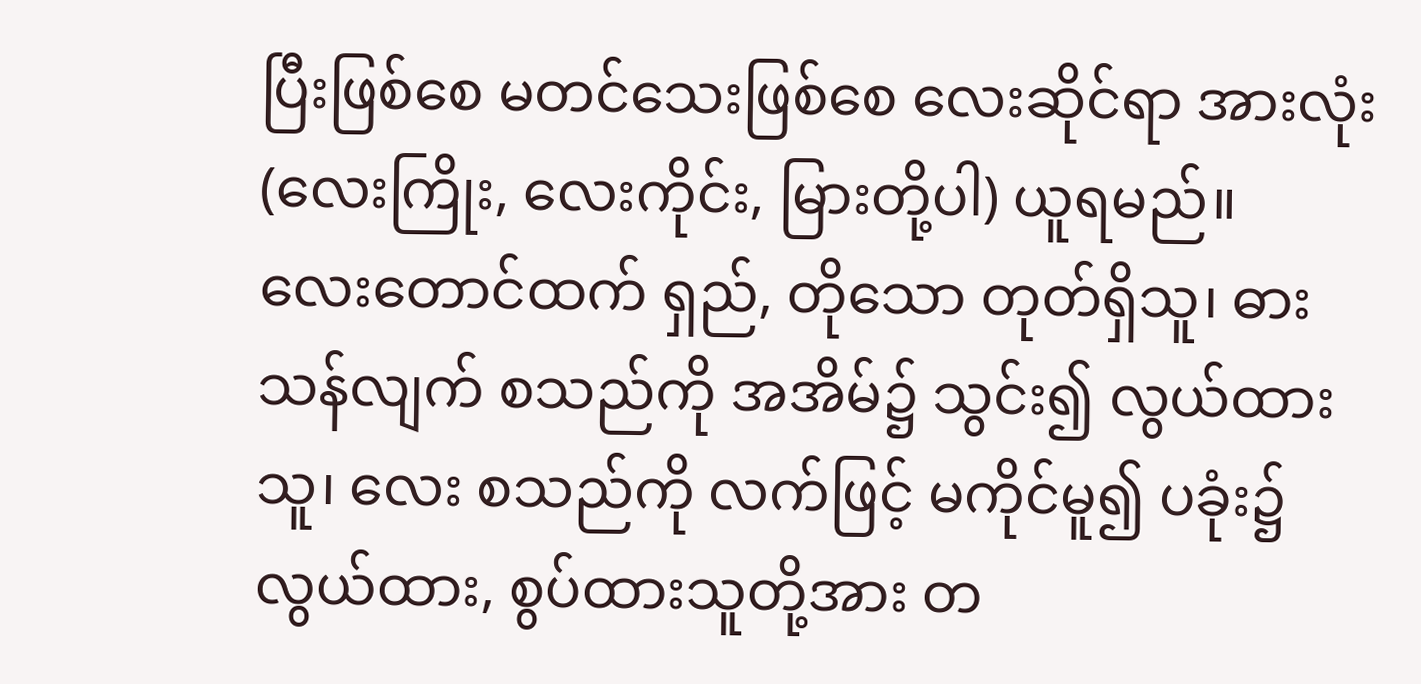ပြီးဖြစ်စေ မတင်သေးဖြစ်စေ လေးဆိုင်ရာ အားလုံး (လေးကြိုး, လေးကိုင်း, မြားတို့ပါ) ယူရမည်။
လေးတောင်ထက် ရှည်, တိုသော တုတ်ရှိသူ၊ ဓား သန်လျက် စသည်ကို အအိမ်၌ သွင်း၍ လွယ်ထားသူ၊ လေး စသည်ကို လက်ဖြင့် မကိုင်မူ၍ ပခုံး၌ လွယ်ထား, စွပ်ထားသူတို့အား တ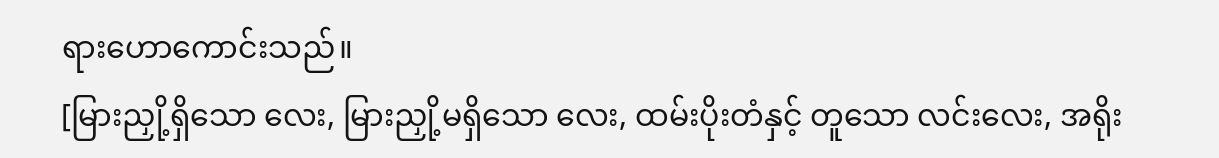ရားဟောကောင်းသည်။
[မြားညှို့ရှိသော လေး, မြားညှို့မရှိသော လေး, ထမ်းပိုးတံနှင့် တူသော လင်းလေး, အရိုး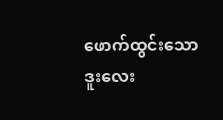ဖောက်ထွင်းသော ဒူးလေး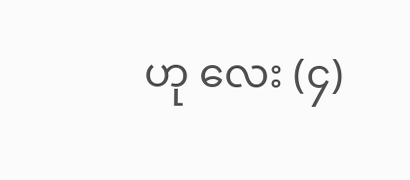ဟု လေး (၄)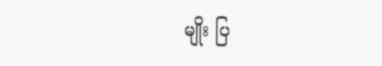မျိုး ပြ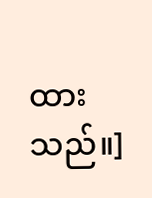ထားသည်။]